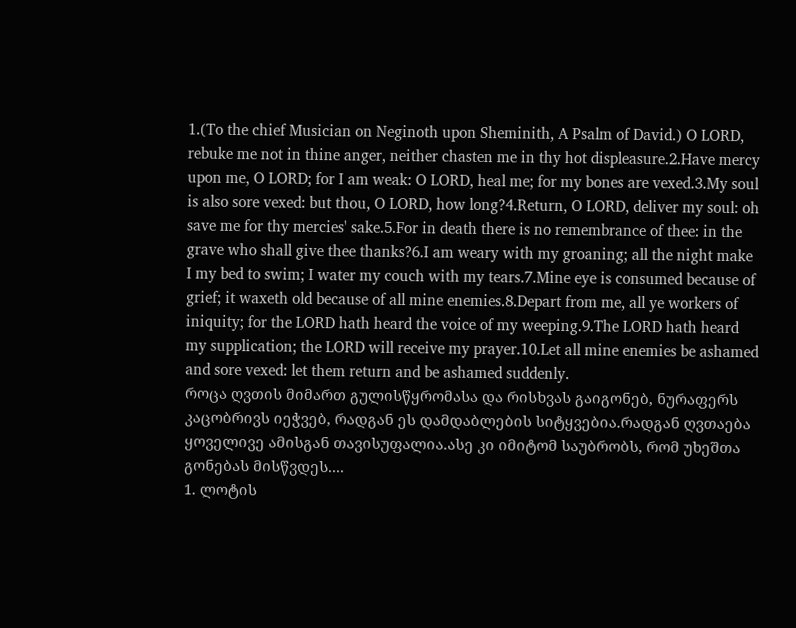1.(To the chief Musician on Neginoth upon Sheminith, A Psalm of David.) O LORD, rebuke me not in thine anger, neither chasten me in thy hot displeasure.2.Have mercy upon me, O LORD; for I am weak: O LORD, heal me; for my bones are vexed.3.My soul is also sore vexed: but thou, O LORD, how long?4.Return, O LORD, deliver my soul: oh save me for thy mercies' sake.5.For in death there is no remembrance of thee: in the grave who shall give thee thanks?6.I am weary with my groaning; all the night make I my bed to swim; I water my couch with my tears.7.Mine eye is consumed because of grief; it waxeth old because of all mine enemies.8.Depart from me, all ye workers of iniquity; for the LORD hath heard the voice of my weeping.9.The LORD hath heard my supplication; the LORD will receive my prayer.10.Let all mine enemies be ashamed and sore vexed: let them return and be ashamed suddenly.
როცა ღვთის მიმართ გულისწყრომასა და რისხვას გაიგონებ, ნურაფერს კაცობრივს იეჭვებ, რადგან ეს დამდაბლების სიტყვებია.რადგან ღვთაება ყოველივე ამისგან თავისუფალია.ასე კი იმიტომ საუბრობს, რომ უხეშთა გონებას მისწვდეს....
1. ლოტის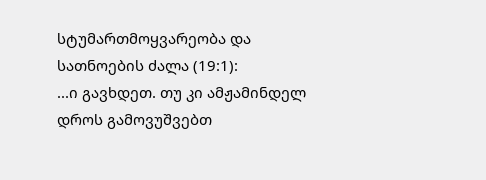სტუმართმოყვარეობა და სათნოების ძალა (19:1):
...ი გავხდეთ. თუ კი ამჟამინდელ დროს გამოვუშვებთ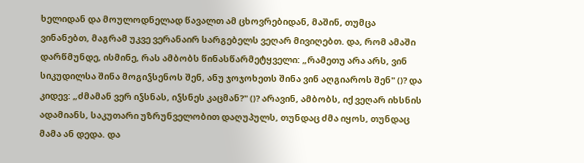ხელიდან და მოულოდნელად წავალთ ამ ცხოვრებიდან, მაშინ, თუმცა ვინანებთ, მაგრამ უკვე ვერანაირ სარგებელს ვეღარ მივიღებთ. და, რომ ამაში დარწმუნდე, ისმინე, რას ამბობს წინასწარმეტყველი: „რამეთუ არა არს, ვინ სიკუდილსა შინა მოგიჴსენოს შენ, ანუ ჯოჯოხეთს შინა ვინ აღგიაროს შენ" ()? და კიდევ: „ძმამან ვერ იჴსნას, იჴსნეს კაცმან?" ()? არავინ, ამბობს, იქ ვეღარ იხსნის ადამიანს, საკუთარი უზრუნველობით დაღუპულს, თუნდაც ძმა იყოს, თუნდაც მამა ან დედა. და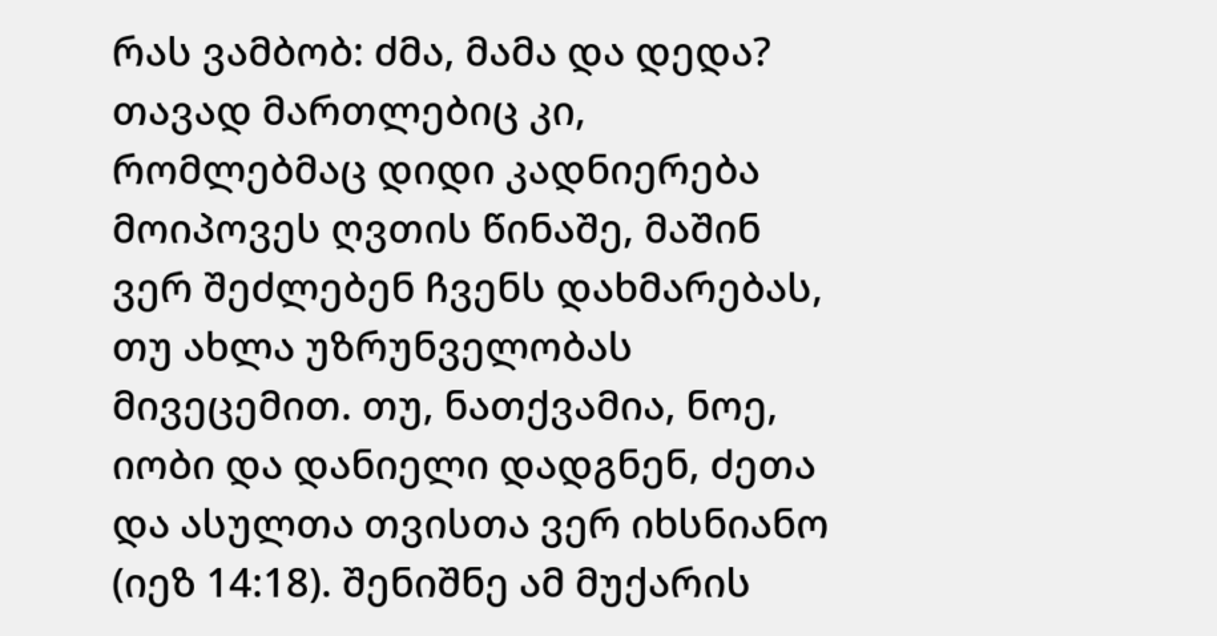რას ვამბობ: ძმა, მამა და დედა? თავად მართლებიც კი, რომლებმაც დიდი კადნიერება მოიპოვეს ღვთის წინაშე, მაშინ ვერ შეძლებენ ჩვენს დახმარებას, თუ ახლა უზრუნველობას მივეცემით. თუ, ნათქვამია, ნოე, იობი და დანიელი დადგნენ, ძეთა და ასულთა თვისთა ვერ იხსნიანო (იეზ 14:18). შენიშნე ამ მუქარის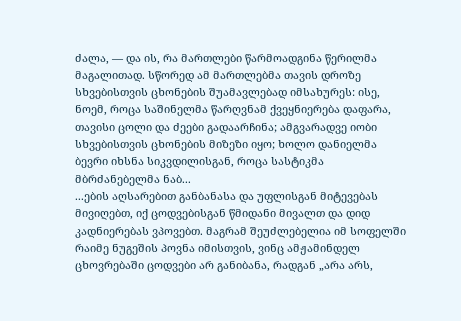ძალა, — და ის, რა მართლები წარმოადგინა წერილმა მაგალითად. სწორედ ამ მართლებმა თავის დროზე სხვებისთვის ცხონების შუამავლებად იმსახურეს: ისე, ნოემ, როცა საშინელმა წარღვნამ ქვეყნიერება დაფარა, თავისი ცოლი და ძეები გადაარჩინა; ამგვარადვე იობი სხვებისთვის ცხონების მიზეზი იყო; ხოლო დანიელმა ბევრი იხსნა სიკვდილისგან, როცა სასტიკმა მბრძანებელმა ნაბ...
...ების აღსარებით განბანასა და უფლისგან მიტევებას მივიღებთ, იქ ცოდვებისგან წმიდანი მივალთ და დიდ კადნიერებას ვპოვებთ. მაგრამ შეუძლებელია იმ სოფელში რაიმე ნუგეშის პოვნა იმისთვის, ვინც ამჟამინდელ ცხოვრებაში ცოდვები არ განიბანა, რადგან „არა არს,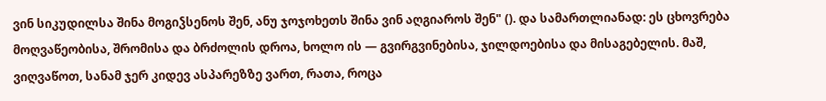ვინ სიკუდილსა შინა მოგიჴსენოს შენ, ანუ ჯოჯოხეთს შინა ვინ აღგიაროს შენ" (). და სამართლიანად: ეს ცხოვრება მოღვაწეობისა, შრომისა და ბრძოლის დროა, ხოლო ის — გვირგვინებისა, ჯილდოებისა და მისაგებელის. მაშ, ვიღვაწოთ, სანამ ჯერ კიდევ ასპარეზზე ვართ, რათა, როცა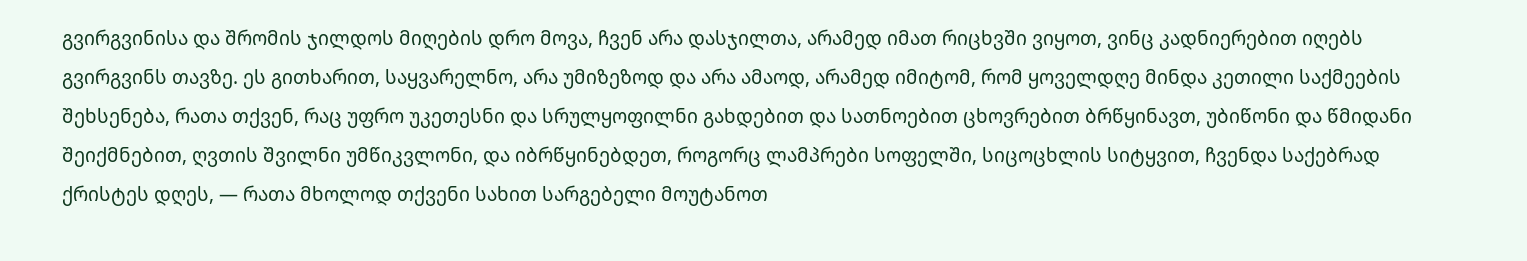გვირგვინისა და შრომის ჯილდოს მიღების დრო მოვა, ჩვენ არა დასჯილთა, არამედ იმათ რიცხვში ვიყოთ, ვინც კადნიერებით იღებს გვირგვინს თავზე. ეს გითხარით, საყვარელნო, არა უმიზეზოდ და არა ამაოდ, არამედ იმიტომ, რომ ყოველდღე მინდა კეთილი საქმეების შეხსენება, რათა თქვენ, რაც უფრო უკეთესნი და სრულყოფილნი გახდებით და სათნოებით ცხოვრებით ბრწყინავთ, უბიწონი და წმიდანი შეიქმნებით, ღვთის შვილნი უმწიკვლონი, და იბრწყინებდეთ, როგორც ლამპრები სოფელში, სიცოცხლის სიტყვით, ჩვენდა საქებრად ქრისტეს დღეს, — რათა მხოლოდ თქვენი სახით სარგებელი მოუტანოთ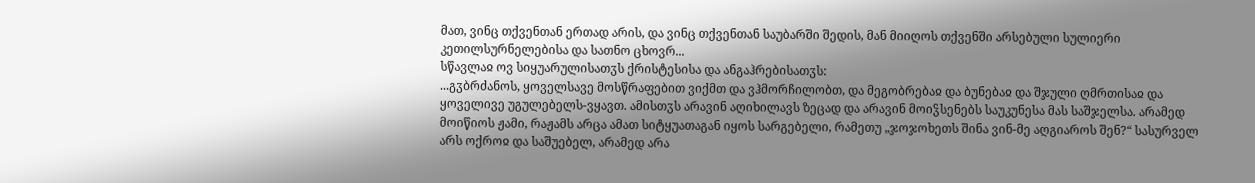მათ, ვინც თქვენთან ერთად არის, და ვინც თქვენთან საუბარში შედის, მან მიიღოს თქვენში არსებული სულიერი კეთილსურნელებისა და სათნო ცხოვრ...
სწავლაჲ ოვ სიყუარულისათჳს ქრისტესისა და ანგაჰრებისათჳს:
...გჳბრძანოს, ყოველსავე მოსწრაფებით ვიქმთ და ვჰმორჩილობთ, და მეგობრებაჲ და ბუნებაჲ და შჯული ღმრთისაჲ და ყოველივე უგულებელს-ვყავთ. ამისთჳს არავინ აღიხილავს ზეცად და არავინ მოიჴსენებს საუკუნესა მას საშჯელსა. არამედ მოიწიოს ჟამი, რაჟამს არცა ამათ სიტყუათაგან იყოს სარგებელი, რამეთუ „ჯოჯოხეთს შინა ვინ-მე აღგიაროს შენ?“ სასურველ არს ოქროჲ და საშუებელ, არამედ არა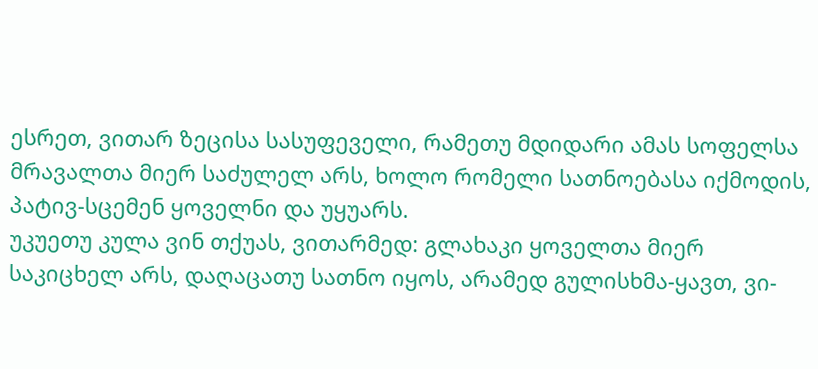ესრეთ, ვითარ ზეცისა სასუფეველი, რამეთუ მდიდარი ამას სოფელსა მრავალთა მიერ საძულელ არს, ხოლო რომელი სათნოებასა იქმოდის, პატივ-სცემენ ყოველნი და უყუარს.
უკუეთუ კულა ვინ თქუას, ვითარმედ: გლახაკი ყოველთა მიერ საკიცხელ არს, დაღაცათუ სათნო იყოს, არამედ გულისხმა-ყავთ, ვი-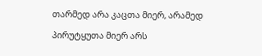თარმედ არა კაცთა მიერ, არამედ პირუტყუთა მიერ არს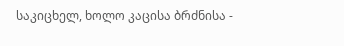საკიცხელ, ხოლო კაცისა ბრძნისა -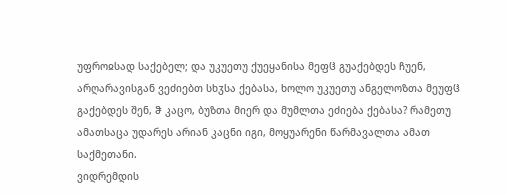უფროჲსად საქებელ; და უკუეთუ ქუეყანისა მეფჱ გუაქებდეს ჩუენ, არღარავისგან ვეძიებთ სხჳსა ქებასა, ხოლო უკუეთუ ანგელოზთა მეუფჱ გაქებდეს შენ, ჵ კაცო, ბუზთა მიერ და მუმლთა ეძიება ქებასა? რამეთუ ამათსაცა უდარეს არიან კაცნი იგი, მოყუარენი წარმავალთა ამათ საქმეთანი.
ვიდრემდის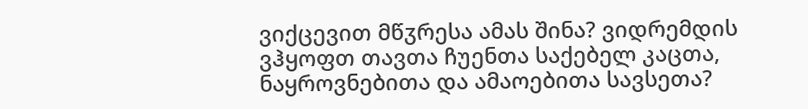ვიქცევით მწჳრესა ამას შინა? ვიდრემდის ვჰყოფთ თავთა ჩუენთა საქებელ კაცთა, ნაყროვნებითა და ამაოებითა სავსეთა?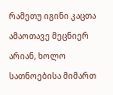რამეთუ იგინი კაცთა ამაოთავე მეცნიერ არიან, ხოლო სათნოებისა მიმართ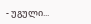- უგული...